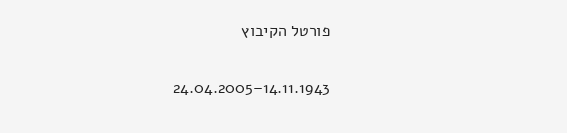פורטל הקיבוץ

14.11.1943–24.04.2005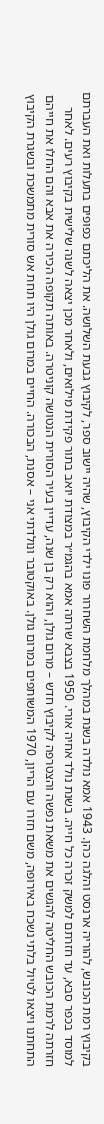בקיבוץ רמת הכובש, להוריה ארנסט והלגה כהן. 1943 אמא נולדה בשנת במהלך מלחמת השחרור פונו ילדי הקיבוץ, שהיה יישוב ספר, לקיבוץ גבעת השלושה. את הליכתם כפופים בתעלות ואת העברתם למוסד בכפר סבא, עד חזרתם למשק זכרה כל חייה. בשנת נולד אחיה אורי. 1950 בצבא שרתה אמא בהגמ״ר במצודת יואב בתור פקידת מילואים, ולאחר מכן יצאה לשנה שלישית בקיבוץ רעים. לאחר חזרתה לרמת הכובש החליטה להגשים את משאת נפשה והצטרפה לקיבוץ חדש – מרום גולן, והוא רק בן שנה, עדיין בעיר הסורית הנטושה קוניטרה. באותה תקופה הכירה את אבא והם החלו את חייהם התחתנו ויצאו לטיול בלתי נשכח באירופה, משם חזרו עם הריון, 1970 המשותפים במרום גולן. באוקטובר ונולדתי אני – אסנת, הבכורה. החיים במרום גולן היו תחת אש סורית מתמשכת ובשגרת הקיבוץ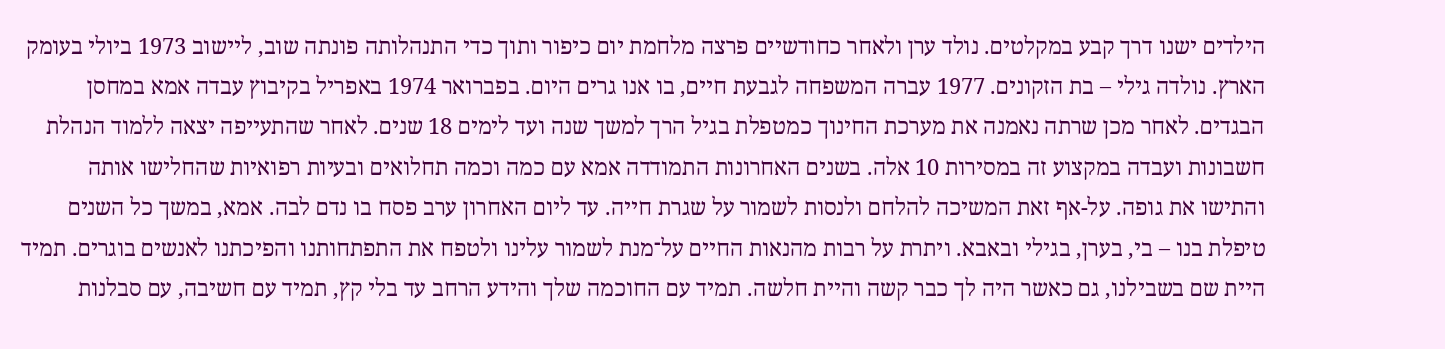הילדים ישנו דרך קבע במקלטים. נולד ערן ולאחר כחודשיים פרצה מלחמת יום כיפור ותוך כדי התנהלותה פונתה שוב, ליישוב 1973 ביולי בעומק הארץ. נולדה גילי – בת הזקונים. 1977 עברה המשפחה לגבעת חיים, בו אנו גרים היום. בפברואר 1974 באפריל בקיבוץ עבדה אמא במחסן הבגדים. לאחר מכן שרתה נאמנה את מערכת החינוך כמטפלת בגיל הרך למשך שנה ועד לימים 18 שנים. לאחר שהתעייפה יצאה ללמוד הנהלת חשבונות ועבדה במקצוע זה במסירות 10 אלה. בשנים האחרונות התמודדה אמא עם כמה וכמה תחלואים ובעיות רפואיות שהחלישו אותה והתישו את גופה. על-אף זאת המשיכה להלחם ולנסות לשמור על שגרת חייה. עד ליום האחרון ערב פסח בו נדם לבה. אמא, במשך כל השנים טיפלת בנו – בי, בערן, בגילי ובאבא. ויתרת על רבות מהנאות החיים על־מנת לשמור עלינו ולטפח את התפתחותנו והפיכתנו לאנשים בוגרים. תמיד היית שם בשבילנו, גם כאשר היה לך כבר קשה והיית חלשה. תמיד עם החוכמה שלך והידע הרחב עד בלי קץ, תמיד עם חשיבה, עם סבלנות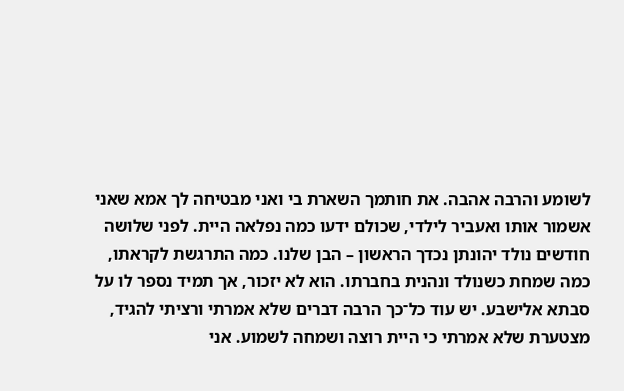לשומע והרבה אהבה. את חותמך השארת בי ואני מבטיחה לך אמא שאני אשמור אותו ואעביר לילדי, שכולם ידעו כמה נפלאה היית. לפני שלושה חודשים נולד יהונתן נכדך הראשון – הבן שלנו. כמה התרגשת לקראתו, כמה שמחת כשנולד ונהנית בחברתו. הוא לא יזכור, אך תמיד נספר לו על סבתא אלישבע. יש עוד כל־כך הרבה דברים שלא אמרתי ורציתי להגיד, מצטערת שלא אמרתי כי היית רוצה ושמחה לשמוע. אני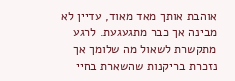אוהבת אותך מאד מאוד, עדיין לא מבינה אך כבר מתגעגעת. לרגע מתקשרת לשאול מה שלומך אך נזכרת בריקנות שהשארת בחיי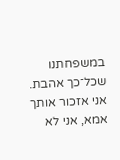במשפחתנו שכל־כך אהבת. אני אזכור אותך אמא, אני לא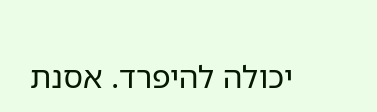יכולה להיפרד. אסנת